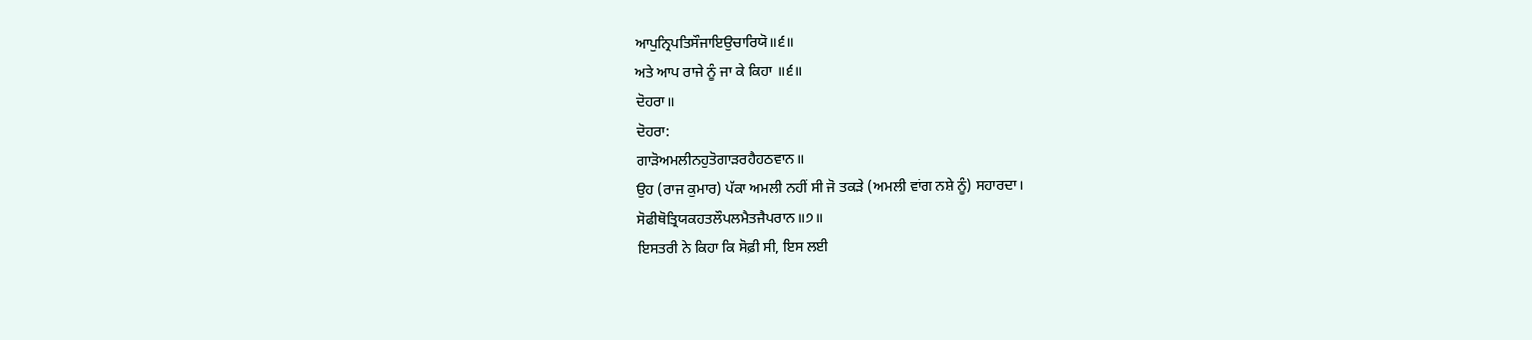ਆਪੁਨ੍ਰਿਪਤਿਸੌਜਾਇਉਚਾਰਿਯੋ॥੬॥
ਅਤੇ ਆਪ ਰਾਜੇ ਨੂੰ ਜਾ ਕੇ ਕਿਹਾ ॥੬॥
ਦੋਹਰਾ॥
ਦੋਹਰਾ:
ਗਾੜੋਅਮਲੀਨਹੁਤੋਗਾੜਰਹੈਹਠਵਾਨ॥
ਉਹ (ਰਾਜ ਕੁਮਾਰ) ਪੱਕਾ ਅਮਲੀ ਨਹੀਂ ਸੀ ਜੋ ਤਕੜੇ (ਅਮਲੀ ਵਾਂਗ ਨਸ਼ੇ ਨੂੰ) ਸਹਾਰਦਾ।
ਸੋਫੀਥੋਤ੍ਰਿਯਕਹਤਲੌਪਲਮੈਤਜੈਪਰਾਨ॥੭॥
ਇਸਤਰੀ ਨੇ ਕਿਹਾ ਕਿ ਸੋਫ਼ੀ ਸੀ, ਇਸ ਲਈ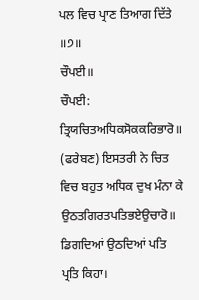ਪਲ ਵਿਚ ਪ੍ਰਾਣ ਤਿਆਗ ਦਿੱਤੇ ॥੭॥
ਚੌਪਈ॥
ਚੌਪਈ:
ਤ੍ਰਿਯਚਿਤਅਧਿਕਸੋਕਕਰਿਭਾਰੋ॥
(ਫਰੇਬਣ) ਇਸਤਰੀ ਨੇ ਚਿਤ ਵਿਚ ਬਹੁਤ ਅਧਿਕ ਦੁਖ ਮੰਨਾ ਕੇ
ਉਠਤਗਿਰਤਪਤਿਭਏਉਚਾਰੋ॥
ਡਿਗਦਿਆਂ ਉਠਦਿਆਂ ਪਤਿ ਪ੍ਰਤਿ ਕਿਹਾ।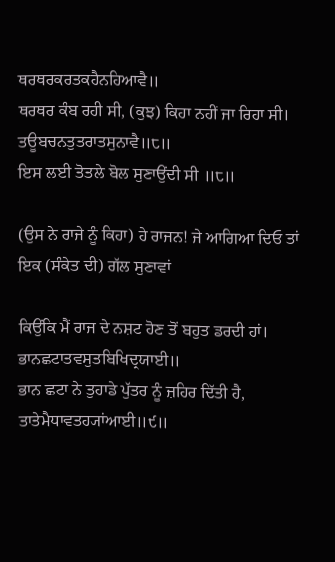ਥਰਥਰਕਰਤਕਹੈਨਹਿਆਵੈ॥
ਥਰਥਰ ਕੰਬ ਰਹੀ ਸੀ, (ਕੁਝ) ਕਿਹਾ ਨਹੀਂ ਜਾ ਰਿਹਾ ਸੀ।
ਤਊਬਚਨਤੁਤਰਾਤਸੁਨਾਵੈ॥੮॥
ਇਸ ਲਈ ਤੋਤਲੇ ਬੋਲ ਸੁਣਾਉਂਦੀ ਸੀ ॥੮॥

(ਉਸ ਨੇ ਰਾਜੇ ਨੂੰ ਕਿਹਾ) ਹੇ ਰਾਜਨ! ਜੇ ਆਗਿਆ ਦਿਓ ਤਾਂ ਇਕ (ਸੰਕੇਤ ਦੀ) ਗੱਲ ਸੁਣਾਵਾਂ

ਕਿਉਂਕਿ ਮੈਂ ਰਾਜ ਦੇ ਨਸ਼ਟ ਹੋਣ ਤੋਂ ਬਹੁਤ ਡਰਦੀ ਹਾਂ।
ਭਾਨਛਟਾਤਵਸੁਤਬਿਖਿਦ੍ਰਯਾਈ॥
ਭਾਨ ਛਟਾ ਨੇ ਤੁਹਾਡੇ ਪੁੱਤਰ ਨੂੰ ਜ਼ਹਿਰ ਦਿੱਤੀ ਹੈ,
ਤਾਤੇਮੈਧਾਵਤਹ੍ਯਾਂਆਈ॥੯॥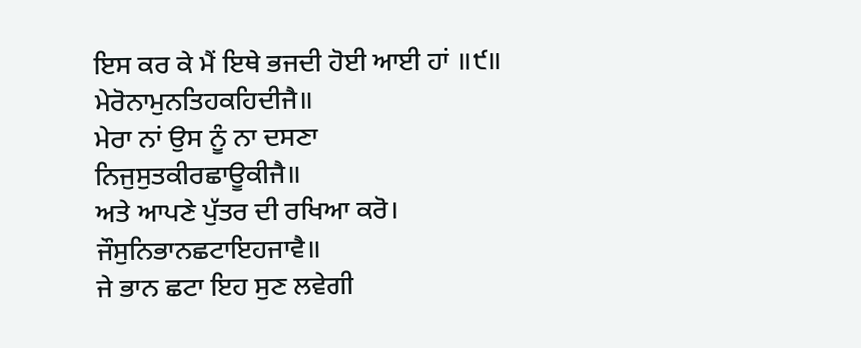ਇਸ ਕਰ ਕੇ ਮੈਂ ਇਥੇ ਭਜਦੀ ਹੋਈ ਆਈ ਹਾਂ ॥੯॥
ਮੇਰੋਨਾਮੁਨਤਿਹਕਹਿਦੀਜੈ॥
ਮੇਰਾ ਨਾਂ ਉਸ ਨੂੰ ਨਾ ਦਸਣਾ
ਨਿਜੁਸੁਤਕੀਰਛਾਊਕੀਜੈ॥
ਅਤੇ ਆਪਣੇ ਪੁੱਤਰ ਦੀ ਰਖਿਆ ਕਰੋ।
ਜੌਸੁਨਿਭਾਨਛਟਾਇਹਜਾਵੈ॥
ਜੇ ਭਾਨ ਛਟਾ ਇਹ ਸੁਣ ਲਵੇਗੀ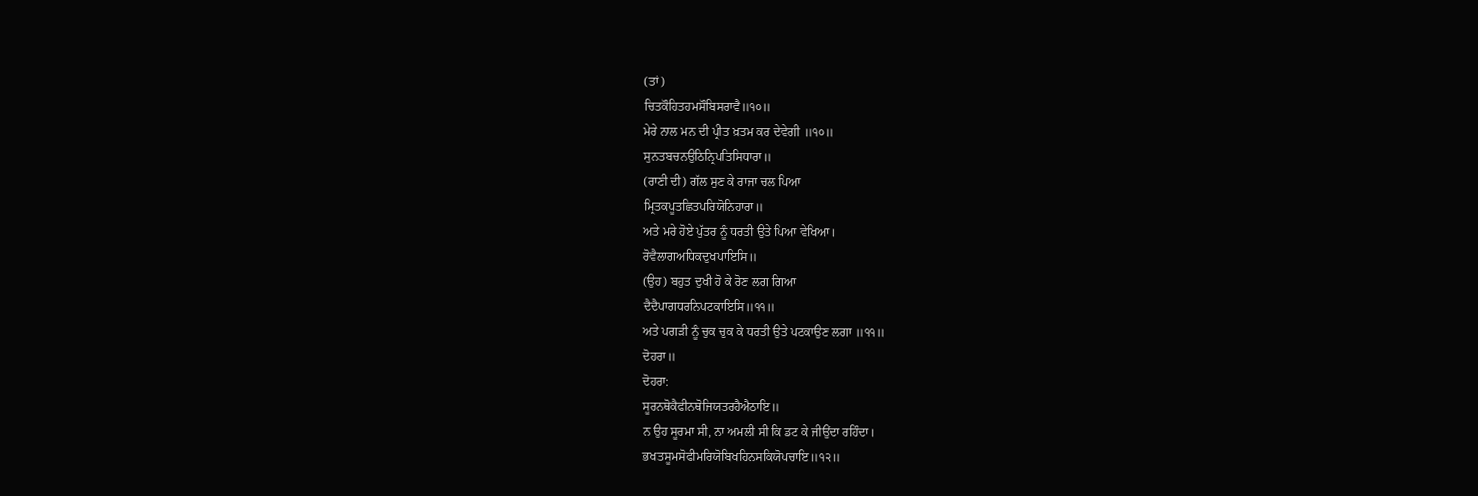(ਤਾਂ)
ਚਿਤਕੌਹਿਤਹਮਸੌਬਿਸਰਾਵੈ॥੧੦॥
ਮੇਰੇ ਨਾਲ ਮਨ ਦੀ ਪ੍ਰੀਤ ਖ਼ਤਮ ਕਰ ਦੇਵੇਗੀ ॥੧੦॥
ਸੁਨਤਬਚਨਉਠਿਨ੍ਰਿਪਤਿਸਿਧਾਰਾ॥
(ਰਾਣੀ ਦੀ) ਗੱਲ ਸੁਣ ਕੇ ਰਾਜਾ ਚਲ ਪਿਆ
ਮ੍ਰਿਤਕਪੂਤਛਿਤਪਰਿਯੋਨਿਹਾਰਾ॥
ਅਤੇ ਮਰੇ ਹੋਏ ਪੁੱਤਰ ਨੂੰ ਧਰਤੀ ਉਤੇ ਪਿਆ ਵੇਖਿਆ।
ਰੋਵੈਲਾਗਅਧਿਕਦੁਖਪਾਇਸਿ॥
(ਉਹ) ਬਹੁਤ ਦੁਖੀ ਹੋ ਕੇ ਰੋਣ ਲਗ ਗਿਆ
ਦੈਦੈਪਾਗਧਰਨਿਪਟਕਾਇਸਿ॥੧੧॥
ਅਤੇ ਪਗੜੀ ਨੂੰ ਚੁਕ ਚੁਕ ਕੇ ਧਰਤੀ ਉਤੇ ਪਟਕਾਉਣ ਲਗਾ ॥੧੧॥
ਦੋਹਰਾ॥
ਦੋਹਰਾ:
ਸੂਰਨਥੋਕੈਫੀਨਥੋਜਿਯਤਰਹੈਐਠਾਇ॥
ਨ ਉਹ ਸੂਰਮਾ ਸੀ, ਨਾ ਅਮਲੀ ਸੀ ਕਿ ਡਟ ਕੇ ਜੀਉਂਦਾ ਰਹਿੰਦਾ।
ਭਖਤਸੂਮਸੋਫੀਮਰਿਯੋਬਿਖਹਿਨਸਕਿਯੋਪਚਾਇ॥੧੨॥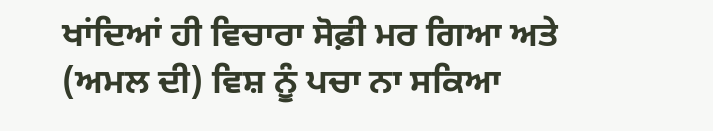ਖਾਂਦਿਆਂ ਹੀ ਵਿਚਾਰਾ ਸੋਫ਼ੀ ਮਰ ਗਿਆ ਅਤੇ (ਅਮਲ ਦੀ) ਵਿਸ਼ ਨੂੰ ਪਚਾ ਨਾ ਸਕਿਆ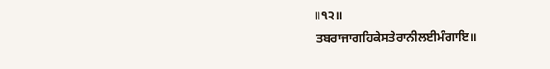॥੧੨॥
ਤਬਰਾਜਾਗਹਿਕੇਸਤੇਰਾਨੀਲਈਮੰਗਾਇ॥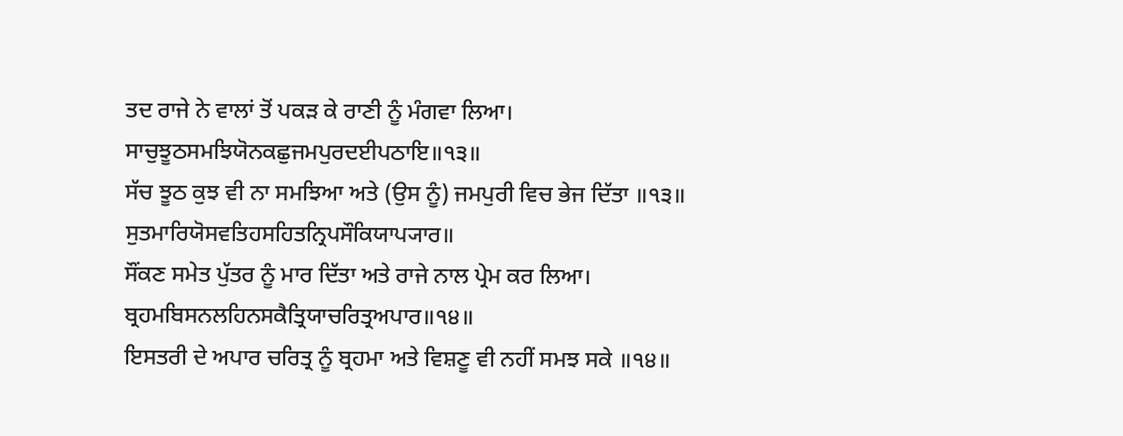ਤਦ ਰਾਜੇ ਨੇ ਵਾਲਾਂ ਤੋਂ ਪਕੜ ਕੇ ਰਾਣੀ ਨੂੰ ਮੰਗਵਾ ਲਿਆ।
ਸਾਚੁਝੂਠਸਮਝਿਯੋਨਕਛੁਜਮਪੁਰਦਈਪਠਾਇ॥੧੩॥
ਸੱਚ ਝੂਠ ਕੁਝ ਵੀ ਨਾ ਸਮਝਿਆ ਅਤੇ (ਉਸ ਨੂੰ) ਜਮਪੁਰੀ ਵਿਚ ਭੇਜ ਦਿੱਤਾ ॥੧੩॥
ਸੁਤਮਾਰਿਯੋਸਵਤਿਹਸਹਿਤਨ੍ਰਿਪਸੌਕਿਯਾਪ੍ਯਾਰ॥
ਸੌਂਕਣ ਸਮੇਤ ਪੁੱਤਰ ਨੂੰ ਮਾਰ ਦਿੱਤਾ ਅਤੇ ਰਾਜੇ ਨਾਲ ਪ੍ਰੇਮ ਕਰ ਲਿਆ।
ਬ੍ਰਹਮਬਿਸਨਲਹਿਨਸਕੈਤ੍ਰਿਯਾਚਰਿਤ੍ਰਅਪਾਰ॥੧੪॥
ਇਸਤਰੀ ਦੇ ਅਪਾਰ ਚਰਿਤ੍ਰ ਨੂੰ ਬ੍ਰਹਮਾ ਅਤੇ ਵਿਸ਼ਣੂ ਵੀ ਨਹੀਂ ਸਮਝ ਸਕੇ ॥੧੪॥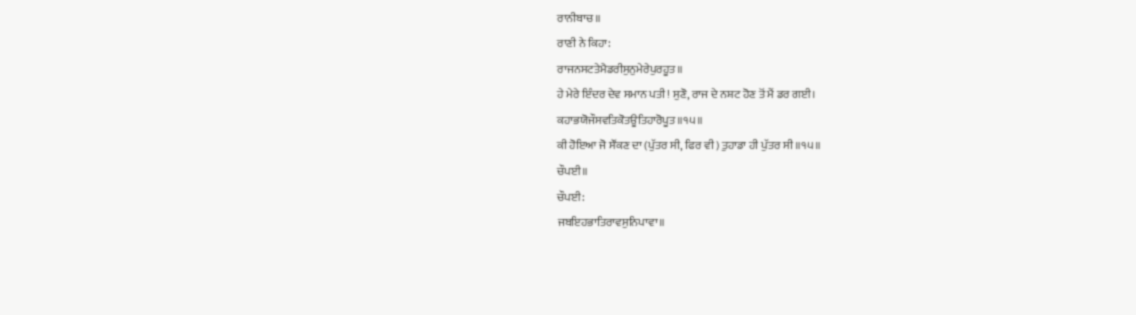ਰਾਨੀਬਾਚ॥
ਰਾਣੀ ਨੇ ਕਿਹਾ:
ਰਾਜਨਸਟਤੇਮੈਡਰੀਸੁਨੁਮੇਰੇਪੁਰਹੂਤ॥
ਹੇ ਮੇਰੇ ਇੰਦਰ ਦੇਵ ਸਮਾਨ ਪਤੀ! ਸੁਣੋ, ਰਾਜ ਦੇ ਨਸ਼ਟ ਹੋਣ ਤੋਂ ਮੈਂ ਡਰ ਗਈ।
ਕਹਾਭਯੋਜੌਸਵਤਿਕੋਤਊਤਿਹਾਰੋਪੂਤ॥੧੫॥
ਕੀ ਹੋਇਆ ਜੋ ਸੌਂਕਣ ਦਾ (ਪੁੱਤਰ ਸੀ, ਫਿਰ ਵੀ) ਤੁਹਾਡਾ ਹੀ ਪੁੱਤਰ ਸੀ ॥੧੫॥
ਚੌਪਈ॥
ਚੌਪਈ:
ਜਬਇਹਭਾਤਿਰਾਵਸੁਨਿਪਾਵਾ॥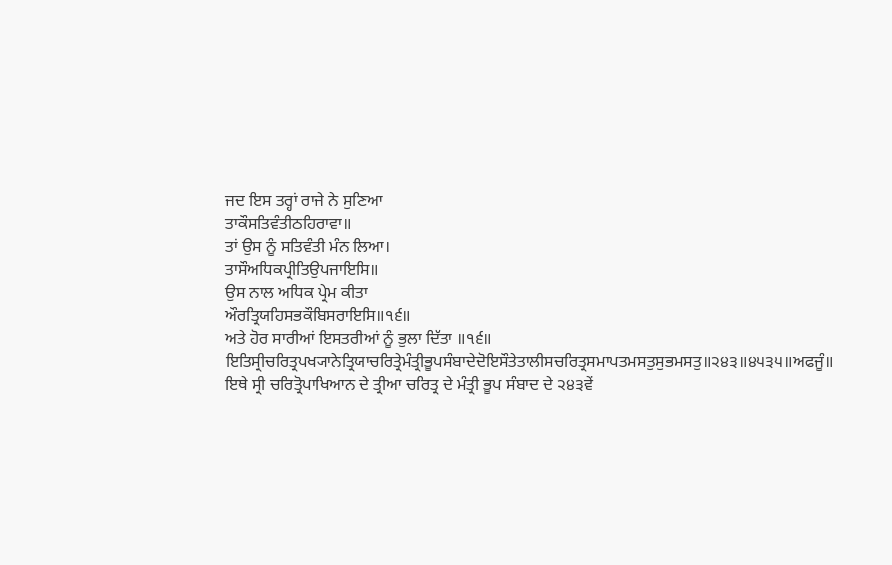ਜਦ ਇਸ ਤਰ੍ਹਾਂ ਰਾਜੇ ਨੇ ਸੁਣਿਆ
ਤਾਕੌਸਤਿਵੰਤੀਠਹਿਰਾਵਾ॥
ਤਾਂ ਉਸ ਨੂੰ ਸਤਿਵੰਤੀ ਮੰਨ ਲਿਆ।
ਤਾਸੌਅਧਿਕਪ੍ਰੀਤਿਉਪਜਾਇਸਿ॥
ਉਸ ਨਾਲ ਅਧਿਕ ਪ੍ਰੇਮ ਕੀਤਾ
ਔਰਤ੍ਰਿਯਹਿਸਭਕੌਬਿਸਰਾਇਸਿ॥੧੬॥
ਅਤੇ ਹੋਰ ਸਾਰੀਆਂ ਇਸਤਰੀਆਂ ਨੂੰ ਭੁਲਾ ਦਿੱਤਾ ॥੧੬॥
ਇਤਿਸ੍ਰੀਚਰਿਤ੍ਰਪਖ੍ਯਾਨੇਤ੍ਰਿਯਾਚਰਿਤ੍ਰੇਮੰਤ੍ਰੀਭੂਪਸੰਬਾਦੇਦੋਇਸੌਤੇਤਾਲੀਸਚਰਿਤ੍ਰਸਮਾਪਤਮਸਤੁਸੁਭਮਸਤੁ॥੨੪੩॥੪੫੩੫॥ਅਫਜੂੰ॥
ਇਥੇ ਸ੍ਰੀ ਚਰਿਤ੍ਰੋਪਾਖਿਆਨ ਦੇ ਤ੍ਰੀਆ ਚਰਿਤ੍ਰ ਦੇ ਮੰਤ੍ਰੀ ਭੂਪ ਸੰਬਾਦ ਦੇ ੨੪੩ਵੇਂ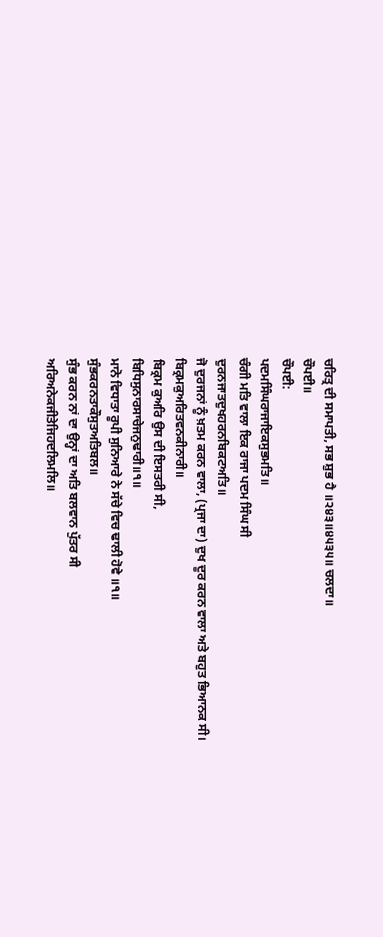ਚਰਿਤ੍ਰ ਦੀ ਸਮਾਪਤੀ, ਸਭ ਸ਼ੁਭ ਹੈ ॥੨੪੩॥੪੫੩੫॥ ਚਲਦਾ॥
ਚੌਪਈ॥
ਚੌਪਈ:
ਪਦਮਸਿੰਘਰਾਜਾਇਕਸੁਭਮਤਿ॥
ਚੰਗੀ ਮਤਿ ਵਾਲਾ ਇਕ ਰਾਜਾ ਪਦਮ ਸਿੰਘ ਸੀ
ਦੁਰਨਜਾਤਦੁਖਹਰਨਬਿਕਟਅਤਿ॥
ਜੋ ਦੁਰਜਨਾਂ ਨੂੰ ਖ਼ਤਮ ਕਰਨ ਵਾਲਾ, (ਪ੍ਰਜਾ ਦਾ) ਦੁਖ ਦੂਰ ਕਰਨ ਵਾਲਾ ਅਤੇ ਬਹੁਤ ਭਿਆਨਕ ਸੀ।
ਬਿਕ੍ਰਮਕੁਅਰਿਤਵਨਕੀਨਾਰੀ॥
ਬਿਕ੍ਰਮ ਕੁਅਰਿ ਉਸ ਦੀ ਇਸਤਰੀ ਸੀ,
ਬਿਧਿਸੁਨਾਰਸਾਚੇਜਨੁਢਾਰੀ॥੧॥
ਮਾਨੋ ਵਿਧਾਤਾ ਰੂਪੀ ਸੁਨਿਆਰੇ ਨੇ ਸੱਚੇ ਵਿਚ ਢਾਲੀ ਹੋਵੇ ॥੧॥
ਸੁੰਭਕਰਨਤਾਕੌਸੁਤਅਤਿਬਲ॥
ਸੁੰਭ ਕਰਨ ਨਾਂ ਦਾ ਉਨ੍ਹਾਂ ਦਾ ਅਤਿ ਬਲਵਾਨ ਪੁੱਤਰ ਸੀ
ਅਰਿਅਨੇਕਜੀਤੇਜਿਹਦਲਿਮਲਿ॥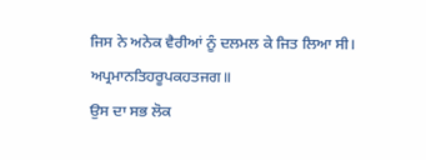ਜਿਸ ਨੇ ਅਨੇਕ ਵੈਰੀਆਂ ਨੂੰ ਦਲਮਲ ਕੇ ਜਿਤ ਲਿਆ ਸੀ।
ਅਪ੍ਰਮਾਨਤਿਹਰੂਪਕਹਤਜਗ॥
ਉਸ ਦਾ ਸਭ ਲੋਕ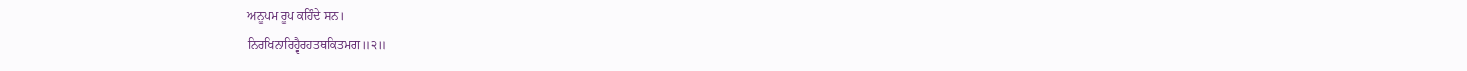ਅਨੂਪਮ ਰੂਪ ਕਹਿੰਦੇ ਸਨ।
ਨਿਰਖਿਨਾਰਿਹ੍ਵੈਰਹਤਥਕਿਤਮਗ॥੨॥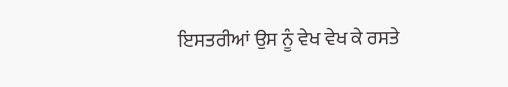ਇਸਤਰੀਆਂ ਉਸ ਨੂੰ ਵੇਖ ਵੇਖ ਕੇ ਰਸਤੇ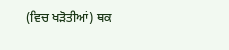(ਵਿਚ ਖੜੋਤੀਆਂ) ਥਕ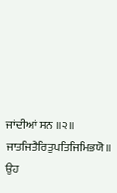ਜਾਂਦੀਆਂ ਸਨ ॥੨॥
ਜਾਤਜਿਤੈਰਿਤੁਪਤਿਜਿਮਿਭਯੋ॥
ਉਹ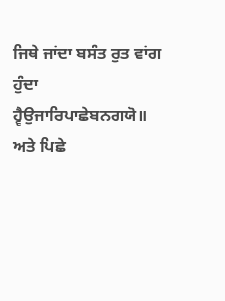ਜਿਥੇ ਜਾਂਦਾ ਬਸੰਤ ਰੁਤ ਵਾਂਗ ਹੁੰਦਾ
ਹ੍ਵੈਉਜਾਰਿਪਾਛੇਬਨਗਯੋ॥
ਅਤੇ ਪਿਛੇ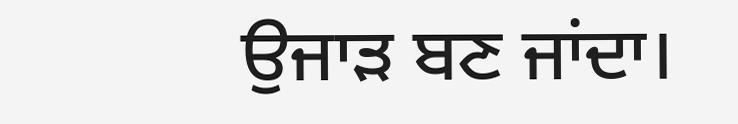ਉਜਾੜ ਬਣ ਜਾਂਦਾ।